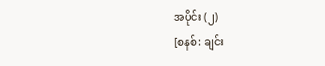အပိုင်း (၂)
[စနစ်: ချင်း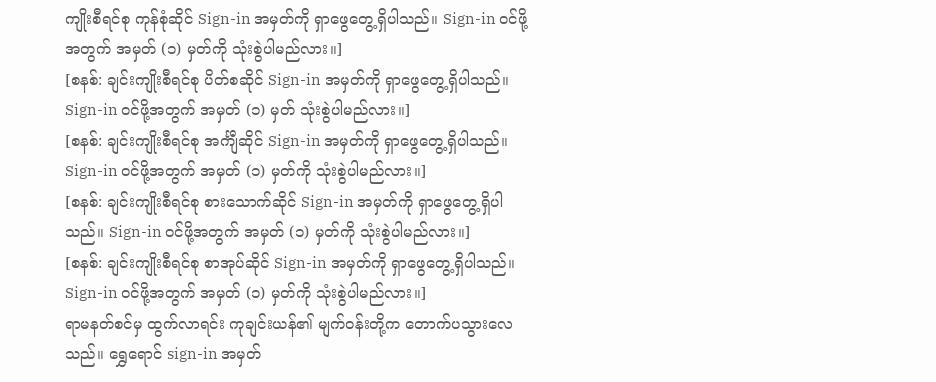ကျိုးစီရင်စု ကုန်စုံဆိုင် Sign-in အမှတ်ကို ရှာဖွေတွေ့ရှိပါသည်။ Sign-in ဝင်ဖို့အတွက် အမှတ် (၁) မှတ်ကို သုံးစွဲပါမည်လား။]
[စနစ်: ချင်းကျိုးစီရင်စု ပိတ်စဆိုင် Sign-in အမှတ်ကို ရှာဖွေတွေ့ရှိပါသည်။ Sign-in ဝင်ဖို့အတွက် အမှတ် (၁) မှတ် သုံးစွဲပါမည်လား။]
[စနစ်: ချင်းကျိုးစီရင်စု အင်္ကျီဆိုင် Sign-in အမှတ်ကို ရှာဖွေတွေ့ရှိပါသည်။ Sign-in ဝင်ဖို့အတွက် အမှတ် (၁) မှတ်ကို သုံးစွဲပါမည်လား။]
[စနစ်: ချင်းကျိုးစီရင်စု စားသောက်ဆိုင် Sign-in အမှတ်ကို ရှာဖွေတွေ့ရှိပါသည်။ Sign-in ဝင်ဖို့အတွက် အမှတ် (၁) မှတ်ကို သုံးစွဲပါမည်လား။]
[စနစ်: ချင်းကျိုးစီရင်စု စာအုပ်ဆိုင် Sign-in အမှတ်ကို ရှာဖွေတွေ့ရှိပါသည်။ Sign-in ဝင်ဖို့အတွက် အမှတ် (၁) မှတ်ကို သုံးစွဲပါမည်လား။]
ရာမနတ်စင်မှ ထွက်လာရင်း ကုချင်းယန်၏ မျက်ဝန်းတို့က တောက်ပသွားလေသည်။ ရွှေရောင် sign-in အမှတ်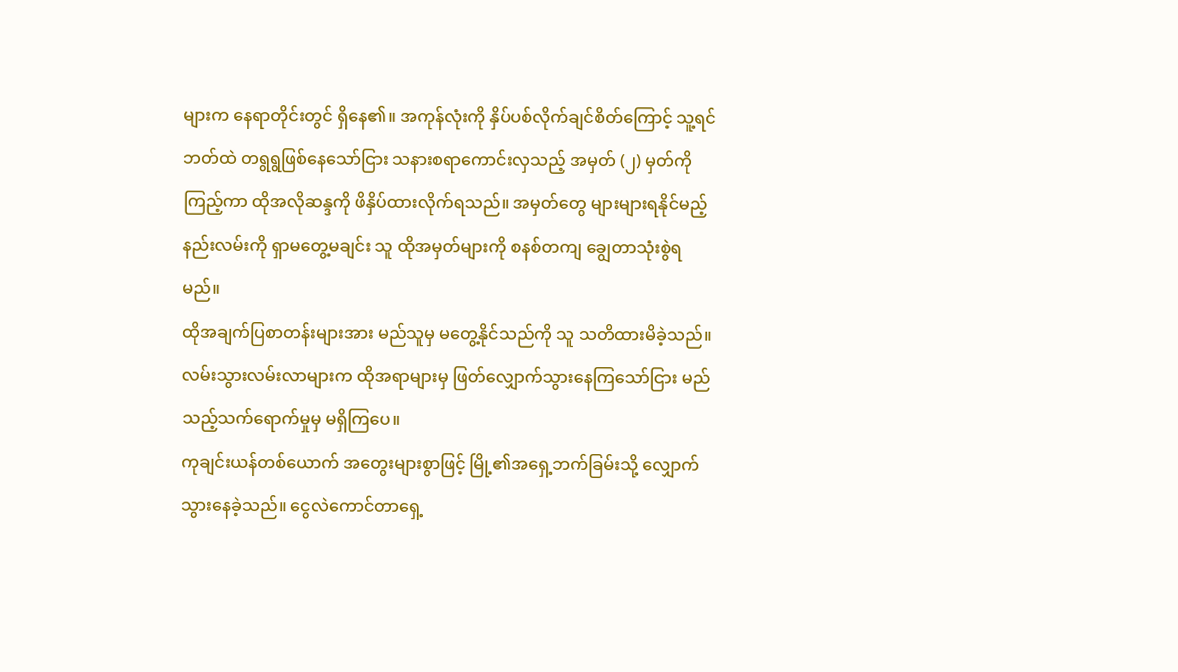များက နေရာတိုင်းတွင် ရှိနေ၏။ အကုန်လုံးကို နှိပ်ပစ်လိုက်ချင်စိတ်ကြောင့် သူ့ရင်ဘတ်ထဲ တရွရွဖြစ်နေသော်ငြား သနားစရာကောင်းလှသည့် အမှတ် (၂) မှတ်ကို ကြည့်ကာ ထိုအလိုဆန္ဒကို ဖိနှိပ်ထားလိုက်ရသည်။ အမှတ်တွေ များများရနိုင်မည့် နည်းလမ်းကို ရှာမတွေ့မချင်း သူ ထိုအမှတ်များကို စနစ်တကျ ချွေတာသုံးစွဲရမည်။
ထိုအချက်ပြစာတန်းများအား မည်သူမှ မတွေ့နိုင်သည်ကို သူ သတိထားမိခဲ့သည်။ လမ်းသွားလမ်းလာများက ထိုအရာများမှ ဖြတ်လျှောက်သွားနေကြသော်ငြား မည်သည့်သက်ရောက်မှုမှ မရှိကြပေ။
ကုချင်းယန်တစ်ယောက် အတွေးများစွာဖြင့် မြို့၏အရှေ့ဘက်ခြမ်းသို့ လျှောက်သွားနေခဲ့သည်။ ငွေလဲကောင်တာရှေ့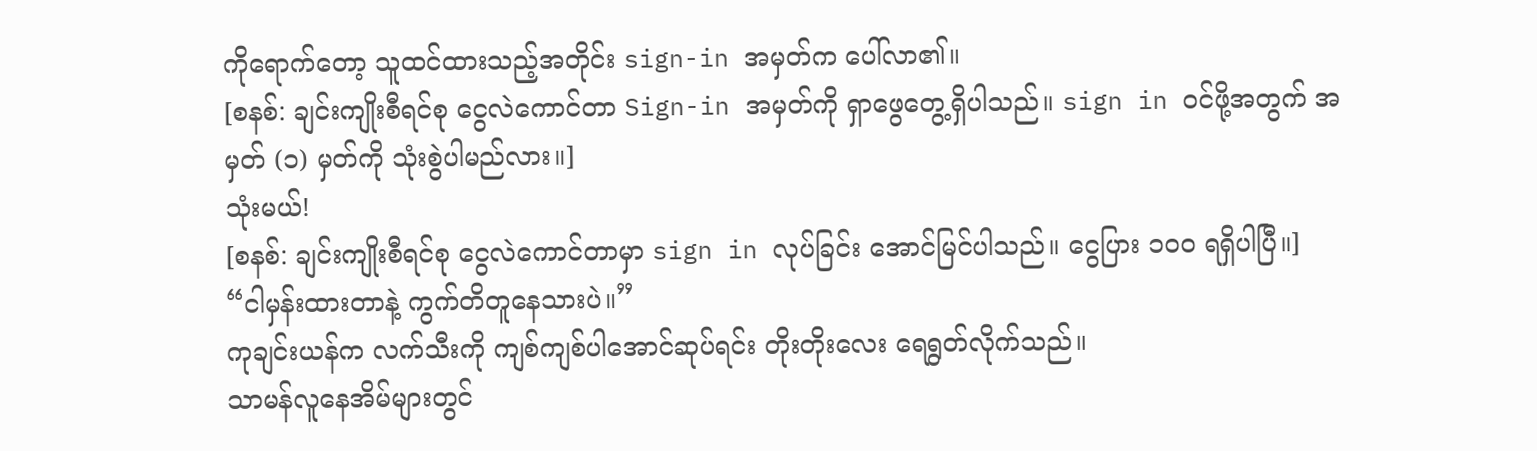ကိုရောက်တော့ သူထင်ထားသည့်အတိုင်း sign-in အမှတ်က ပေါ်လာ၏။
[စနစ်: ချင်းကျိုးစီရင်စု ငွေလဲကောင်တာ Sign-in အမှတ်ကို ရှာဖွေတွေ့ရှိပါသည်။ sign in ဝင်ဖို့အတွက် အမှတ် (၁) မှတ်ကို သုံးစွဲပါမည်လား။]
သုံးမယ်!
[စနစ်: ချင်းကျိုးစီရင်စု ငွေလဲကောင်တာမှာ sign in လုပ်ခြင်း အောင်မြင်ပါသည်။ ငွေပြား ၁၀၀ ရရှိပါပြီ။]
“ငါမှန်းထားတာနဲ့ ကွက်တိတူနေသားပဲ။”
ကုချင်းယန်က လက်သီးကို ကျစ်ကျစ်ပါအောင်ဆုပ်ရင်း တိုးတိုးလေး ရေရွတ်လိုက်သည်။
သာမန်လူနေအိမ်များတွင်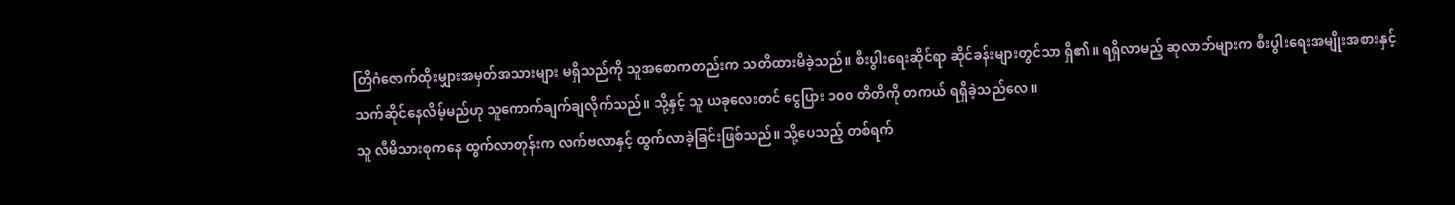တြိဂံဇောက်ထိုးမျှားအမှတ်အသားများ မရှိသည်ကို သူအစောကတည်းက သတိထားမိခဲ့သည်။ စီးပွါးရေးဆိုင်ရာ ဆိုင်ခန်းများတွင်သာ ရှိ၏။ ရရှိလာမည့် ဆုလာဘ်များက စီးပွါးရေးအမျိုးအစားနှင့် သက်ဆိုင်နေလိမ့်မည်ဟု သူကောက်ချက်ချလိုက်သည်။ သို့နှင့် သူ ယခုလေးတင် ငွေပြား ၁၀၀ တိတိကို တကယ် ရရှိခဲ့သည်လေ။
သူ လီမိသားစုကနေ ထွက်လာတုန်းက လက်ဗလာနှင့် ထွက်လာခဲ့ခြင်းဖြစ်သည်။ သို့ပေသည့် တစ်ရက်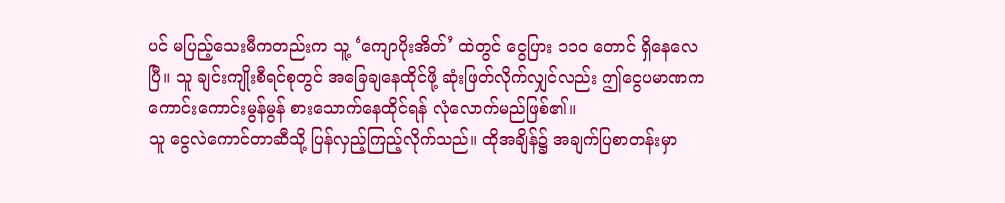ပင် မပြည့်သေးမီကတည်းက သူ့ ‘ကျောပိုးအိတ်’ ထဲတွင် ငွေပြား ၁၁၀ တောင် ရှိနေလေပြီ။ သူ ချင်းကျိုးစီရင်စုတွင် အခြေချနေထိုင်ဖို့ ဆုံးဖြတ်လိုက်လျှင်လည်း ဤငွေပမာဏက ကောင်းကောင်းမွန်မွန် စားသောက်နေထိုင်ရန် လုံလောက်မည်ဖြစ်၏။
သူ ငွေလဲကောင်တာဆီသို့ ပြန်လှည့်ကြည့်လိုက်သည်။ ထိုအချိန်၌ အချက်ပြစာတန်းမှာ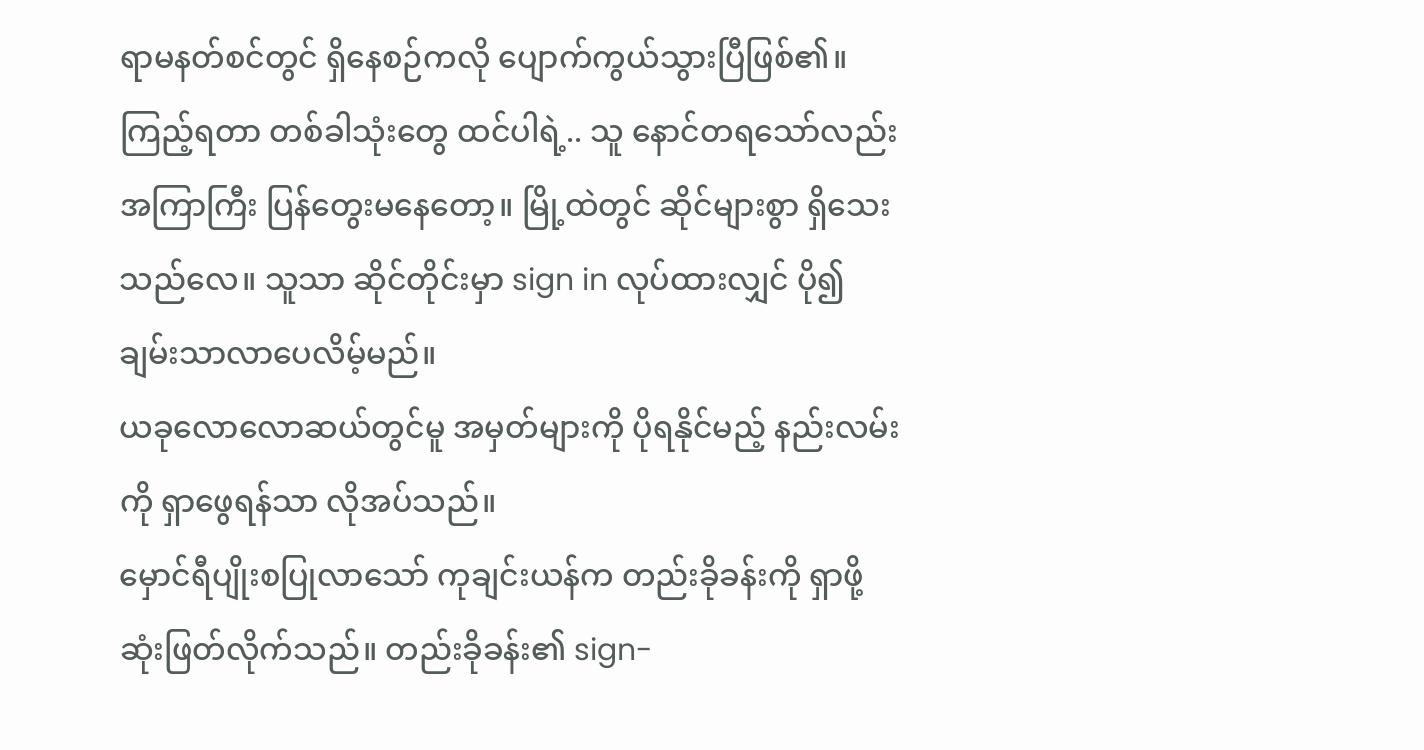ရာမနတ်စင်တွင် ရှိနေစဉ်ကလို ပျောက်ကွယ်သွားပြီဖြစ်၏။ ကြည့်ရတာ တစ်ခါသုံးတွေ ထင်ပါရဲ့.. သူ နောင်တရသော်လည်း အကြာကြီး ပြန်တွေးမနေတော့။ မြို့ထဲတွင် ဆိုင်များစွာ ရှိသေးသည်လေ။ သူသာ ဆိုင်တိုင်းမှာ sign in လုပ်ထားလျှင် ပို၍ ချမ်းသာလာပေလိမ့်မည်။
ယခုလောလောဆယ်တွင်မူ အမှတ်များကို ပိုရနိုင်မည့် နည်းလမ်းကို ရှာဖွေရန်သာ လိုအပ်သည်။
မှောင်ရီပျိုးစပြုလာသော် ကုချင်းယန်က တည်းခိုခန်းကို ရှာဖို့ ဆုံးဖြတ်လိုက်သည်။ တည်းခိုခန်း၏ sign-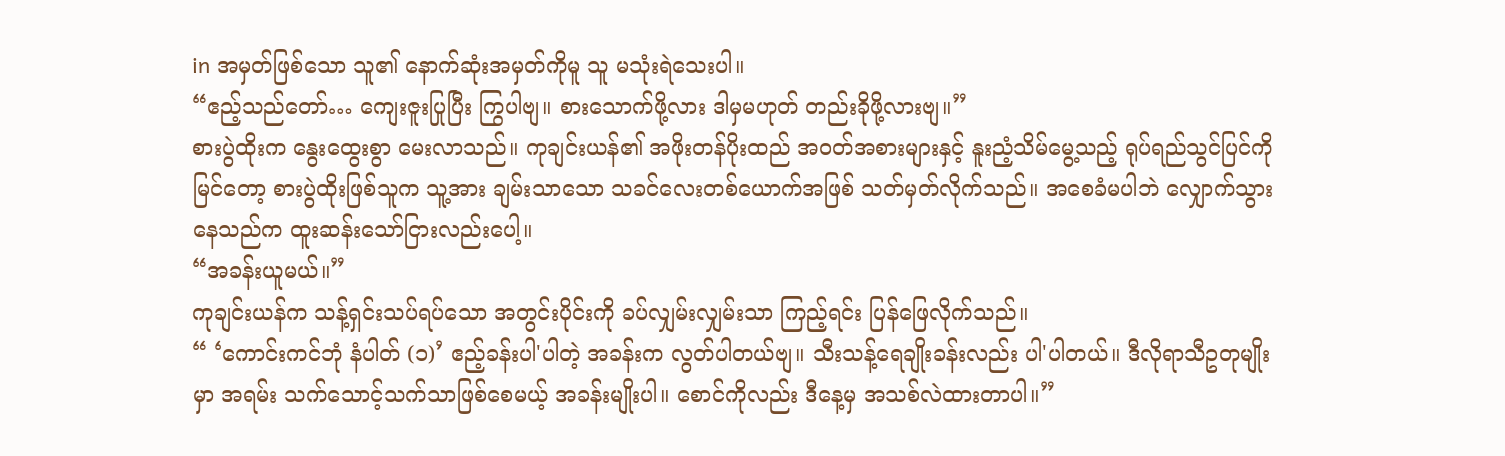in အမှတ်ဖြစ်သော သူ၏ နောက်ဆုံးအမှတ်ကိုမူ သူ မသုံးရဲသေးပါ။
“ဧည့်သည်တော်… ကျေးဇူးပြုပြီး ကြွပါဗျ။ စားသောက်ဖို့လား ဒါမှမဟုတ် တည်းခိုဖို့လားဗျ။”
စားပွဲထိုးက နွေးထွေးစွာ မေးလာသည်။ ကုချင်းယန်၏ အဖိုးတန်ပိုးထည် အဝတ်အစားများနှင့် နူးညံ့သိမ်မွေ့သည့် ရုပ်ရည်သွင်ပြင်ကိုမြင်တော့ စားပွဲထိုးဖြစ်သူက သူ့အား ချမ်းသာသော သခင်လေးတစ်ယောက်အဖြစ် သတ်မှတ်လိုက်သည်။ အစေခံမပါဘဲ လျှောက်သွားနေသည်က ထူးဆန်းသော်ငြားလည်းပေါ့။
“အခန်းယူမယ်။”
ကုချင်းယန်က သန့်ရှင်းသပ်ရပ်သော အတွင်းပိုင်းကို ခပ်လျှမ်းလျှမ်းသာ ကြည့်ရင်း ပြန်ဖြေလိုက်သည်။
“ ‘ကောင်းကင်ဘုံ နံပါတ် (၁)’ ဧည့်ခန်းပါ'ပါတဲ့ အခန်းက လွတ်ပါတယ်ဗျ။ သီးသန့်ရေချိုးခန်းလည်း ပါ'ပါတယ်။ ဒီလိုရာသီဥတုမျိုးမှာ အရမ်း သက်သောင့်သက်သာဖြစ်စေမယ့် အခန်းမျိုးပါ။ စောင်ကိုလည်း ဒီနေ့မှ အသစ်လဲထားတာပါ။”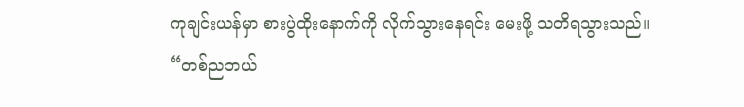ကုချင်းယန်မှာ စားပွဲထိုးနောက်ကို လိုက်သွားနေရင်း မေးဖို့ သတိရသွားသည်။
“တစ်ညဘယ်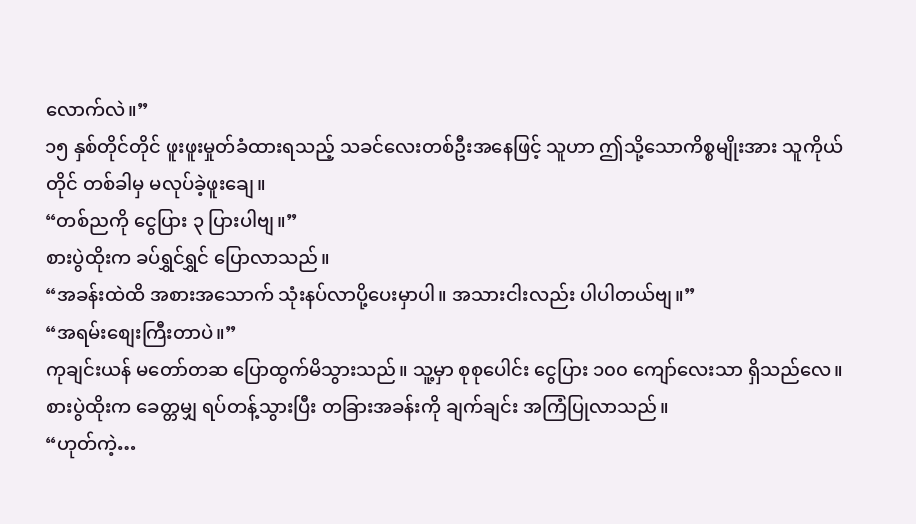လောက်လဲ။”
၁၅ နှစ်တိုင်တိုင် ဖူးဖူးမှုတ်ခံထားရသည့် သခင်လေးတစ်ဦးအနေဖြင့် သူဟာ ဤသို့သောကိစ္စမျိုးအား သူကိုယ်တိုင် တစ်ခါမှ မလုပ်ခဲ့ဖူးချေ။
“တစ်ညကို ငွေပြား ၃ ပြားပါဗျ။”
စားပွဲထိုးက ခပ်ရွှင်ရွှင် ပြောလာသည်။
“အခန်းထဲထိ အစားအသောက် သုံးနပ်လာပို့ပေးမှာပါ။ အသားငါးလည်း ပါပါတယ်ဗျ။”
“အရမ်းစျေးကြီးတာပဲ။”
ကုချင်းယန် မတော်တဆ ပြောထွက်မိသွားသည်။ သူ့မှာ စုစုပေါင်း ငွေပြား ၁၀၀ ကျော်လေးသာ ရှိသည်လေ။
စားပွဲထိုးက ခေတ္တမျှ ရပ်တန့်သွားပြီး တခြားအခန်းကို ချက်ချင်း အကြံပြုလာသည်။
“ဟုတ်ကဲ့…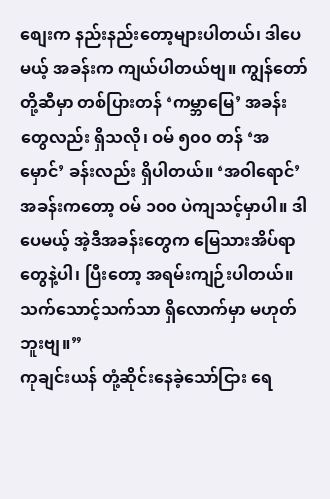စျေးက နည်းနည်းတော့များပါတယ်၊ ဒါပေမယ့် အခန်းက ကျယ်ပါတယ်ဗျ။ ကျွန်တော်တို့ဆီမှာ တစ်ပြားတန် ‘ကမ္ဘာမြေ’ အခန်းတွေလည်း ရှိသလို၊ ဝမ် ၅၀၀ တန် ‘အမှောင်’ ခန်းလည်း ရှိပါတယ်။ ‘အဝါရောင်’ အခန်းကတော့ ဝမ် ၁၀၀ ပဲကျသင့်မှာပါ။ ဒါပေမယ့် အဲ့ဒီအခန်းတွေက မြေသားအိပ်ရာတွေနဲ့ပါ၊ ပြီးတော့ အရမ်းကျဉ်းပါတယ်။ သက်သောင့်သက်သာ ရှိလောက်မှာ မဟုတ်ဘူးဗျ။”
ကုချင်းယန် တုံ့ဆိုင်းနေခဲ့သော်ငြား ရေ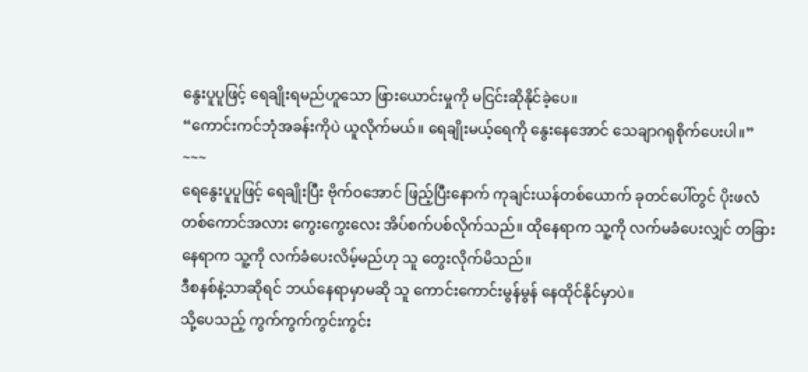နွေးပူပူဖြင့် ရေချိုးရမည်ဟူသော ဖြားယောင်းမှုကို မငြင်းဆိုနိုင်ခဲ့ပေ။
“ကောင်းကင်ဘုံအခန်းကိုပဲ ယူလိုက်မယ်။ ရေချိုးမယ့်ရေကို နွေးနေအောင် သေချာဂရုစိုက်ပေးပါ။”
~~~
ရေနွေးပူပူဖြင့် ရေချိုးပြီး ဗိုက်ဝအောင် ဖြည့်ပြီးနောက် ကုချင်းယန်တစ်ယောက် ခုတင်ပေါ်တွင် ပိုးဖလံတစ်ကောင်အလား ကွေးကွေးလေး အိပ်စက်ပစ်လိုက်သည်။ ထိုနေရာက သူ့ကို လက်မခံပေးလျှင် တခြားနေရာက သူ့ကို လက်ခံပေးလိမ့်မည်ဟု သူ တွေးလိုက်မိသည်။
ဒီစနစ်နဲ့သာဆိုရင် ဘယ်နေရာမှာမဆို သူ ကောင်းကောင်းမွန်မွန် နေထိုင်နိုင်မှာပဲ။
သို့ပေသည့် ကွက်ကွက်ကွင်းကွင်း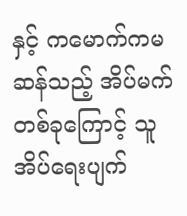နှင့် ကမောက်ကမဆန်သည့် အိပ်မက်တစ်ခုကြောင့် သူ အိပ်ရေးပျက်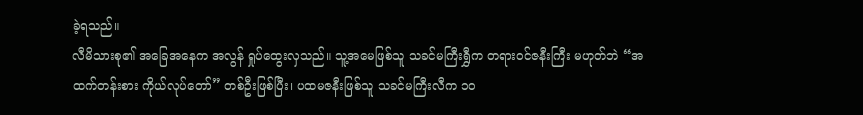ခဲ့ရသည်။
လီမိသားစု၏ အခြေအနေက အလွန် ရှုပ်ထွေးလှသည်။ သူ့အမေဖြစ်သူ သခင်မကြီးရွှီက တရားဝင်ဇနီးကြီး မဟုတ်ဘဲ “အထက်တန်းစား ကိုယ်လုပ်တော်” တစ်ဦးဖြစ်ပြီး၊ ပထမဇနီးဖြစ်သူ သခင်မကြီးလီက ၁၀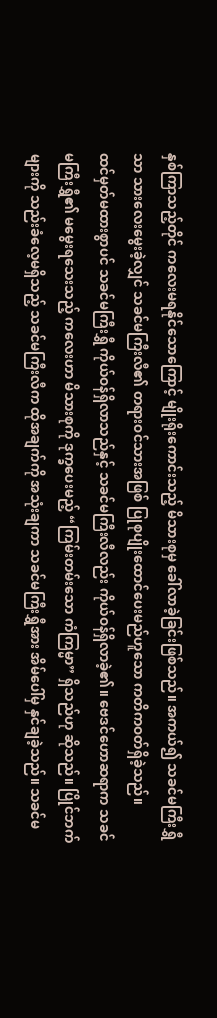နှစ်ကြာသည့်တိုင် ကလေးမရနိုင်သောကြောင့် မျိုးရိုးကောင်းသည့် မိသားစုမှ ခေါ်လာခဲ့ခြင်းဖြစ်သည်။ အကယ်၍ သခင်မကြီးရွှီသာ သားလေးမွေးခဲ့လျှင် သခင်မကြီးလီ၏ တရားဝင်သားအဖြစ် ပြုစုပျိုးထောင်ပေးမည်ဟူသော ကတိကဝတ်ရှိခဲ့သည်။
ထင်မှတ်မထားစွာပင် သခင်မကြီးရွှီ ကိုယ်ဝန်ရှိလာသည်နှင့် သခင်မကြီးလီလည်း ကိုယ်ဝန်ရှိလာခဲ့၏။ ဗေဒင်ဟောဆရာက သခင်မကြီးရွှီ၏ မမွေးရသေးသည့် ကလေးဟာ မိသားစုကို ဒုက္ခပေးမည့် “ကြမ်းတမ်းသော ကံကြမ္မာ” ရှိသည်ဟု ဆိုသည်။ ပြိုင်ဘက်များကို သည်းခံလေ့မရှိသည့် သခင်မကြီးလီက ထိုအချက်ကို အသုံးချကာ သခင်မကြီးရွှီအား အိမ်ပေါ်မှ နှင်ချခဲ့သည်။ သခင်မ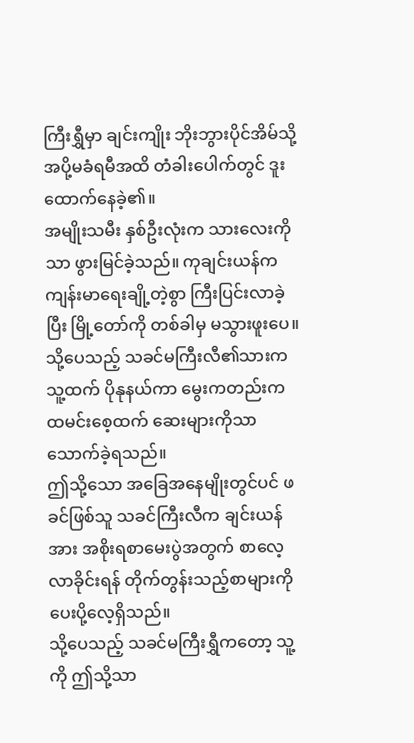ကြီးရွှီမှာ ချင်းကျိုး ဘိုးဘွားပိုင်အိမ်သို့ အပို့မခံရမီအထိ တံခါးပေါက်တွင် ဒူးထောက်နေခဲ့၏။
အမျိုးသမီး နှစ်ဦးလုံးက သားလေးကိုသာ ဖွားမြင်ခဲ့သည်။ ကုချင်းယန်က ကျန်းမာရေးချို့တဲ့စွာ ကြီးပြင်းလာခဲ့ပြီး မြို့တော်ကို တစ်ခါမှ မသွားဖူးပေ။ သို့ပေသည့် သခင်မကြီးလီ၏သားက သူ့ထက် ပိုနုနယ်ကာ မွေးကတည်းက ထမင်းစေ့ထက် ဆေးများကိုသာ သောက်ခဲ့ရသည်။
ဤသို့သော အခြေအနေမျိုးတွင်ပင် ဖခင်ဖြစ်သူ သခင်ကြီးလီက ချင်းယန်အား အစိုးရစာမေးပွဲအတွက် စာလေ့လာခိုင်းရန် တိုက်တွန်းသည့်စာများကို ပေးပို့လေ့ရှိသည်။
သို့ပေသည့် သခင်မကြီးရွှီကတော့ သူ့ကို ဤသို့သာ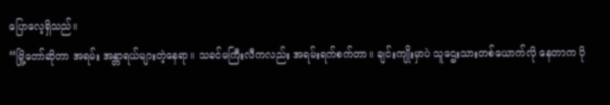ပြောလေ့ရှိသည်။
“မြို့တော်ဆိုတာ အရမ်း အန္တာရယ်များတဲ့နေရာ။ သခင်မကြီးလီကလည်း အရမ်းရက်စက်တာ။ ချင်းကျိုးမှာပဲ သူဌေးသားတစ်ယောက်လို နေတာက ပို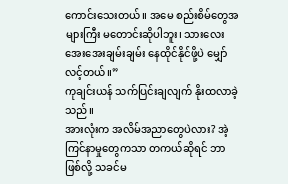ကောင်းသေးတယ်။ အမေ စည်းစိမ်တွေအများကြီး မတောင်းဆိုပါဘူး၊ သားလေး အေးအေးချမ်းချမ်း နေထိုင်နိုင်ဖို့ပဲ မျှော်လင့်တယ်။”
ကုချင်းယန် သက်ပြင်းချလျက် နိုးထလာခဲ့သည်။
အားလုံးက အလိမ်အညာတွေပဲလား? အဲ့ကြင်နာမှုတွေကသာ တကယ်ဆိုရင် ဘာဖြစ်လို့ သခင်မ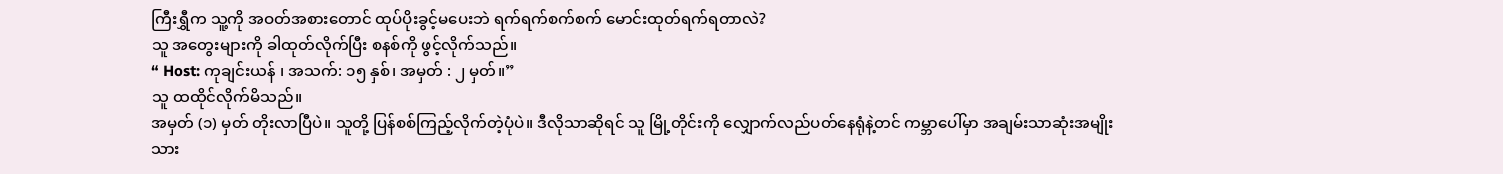ကြီးရွှီက သူ့ကို အဝတ်အစားတောင် ထုပ်ပိုးခွင့်မပေးဘဲ ရက်ရက်စက်စက် မောင်းထုတ်ရက်ရတာလဲ?
သူ အတွေးများကို ခါထုတ်လိုက်ပြီး စနစ်ကို ဖွင့်လိုက်သည်။
“ Host: ကုချင်းယန် ၊ အသက်: ၁၅ နှစ်၊ အမှတ် : ၂ မှတ်။”
သူ ထထိုင်လိုက်မိသည်။
အမှတ် (၁) မှတ် တိုးလာပြီပဲ။ သူတို့ ပြန်စစ်ကြည့်လိုက်တဲ့ပုံပဲ။ ဒီလိုသာဆိုရင် သူ မြို့တိုင်းကို လျှောက်လည်ပတ်နေရုံနဲ့တင် ကမ္ဘာပေါ်မှာ အချမ်းသာဆုံးအမျိုးသား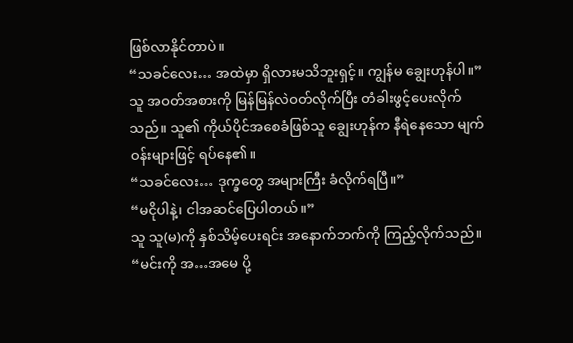ဖြစ်လာနိုင်တာပဲ။
“သခင်လေး… အထဲမှာ ရှိလားမသိဘူးရှင့်။ ကျွန်မ ချွေးဟုန်ပါ။”
သူ အဝတ်အစားကို မြန်မြန်လဲဝတ်လိုက်ပြီး တံခါးဖွင့်ပေးလိုက်သည်။ သူ၏ ကိုယ်ပိုင်အစေခံဖြစ်သူ ချွေးဟုန်က နီရဲနေသော မျက်ဝန်းများဖြင့် ရပ်နေ၏။
“သခင်လေး… ဒုက္ခတွေ အများကြီး ခံလိုက်ရပြီ။”
“မငိုပါနဲ့၊ ငါအဆင်ပြေပါတယ်။”
သူ သူ(မ)ကို နှစ်သိမ့်ပေးရင်း အနောက်ဘက်ကို ကြည့်လိုက်သည်။
“မင်းကို အ…အမေ ပို့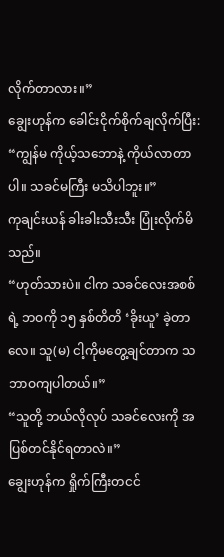လိုက်တာလား။”
ချွေးဟုန်က ခေါင်းငိုက်စိုက်ချလိုက်ပြီး:
“ကျွန်မ ကိုယ့်သဘောနဲ့ ကိုယ်လာတာပါ။ သခင်မကြီး မသိပါဘူး။”
ကုချင်းယန် ခါးခါးသီးသီး ပြုံးလိုက်မိသည်။
“ဟုတ်သားပဲ။ ငါက သခင်လေးအစစ်ရဲ့ ဘဝကို ၁၅ နှစ်တိတိ ‘ခိုးယူ’ ခဲ့တာလေ။ သူ(မ) ငါ့ကိုမတွေ့ချင်တာက သဘာဝကျပါတယ်။”
“သူတို့ ဘယ်လိုလုပ် သခင်လေးကို အပြစ်တင်နိုင်ရတာလဲ။”
ချွေးဟုန်က ရှိုက်ကြီးတငင်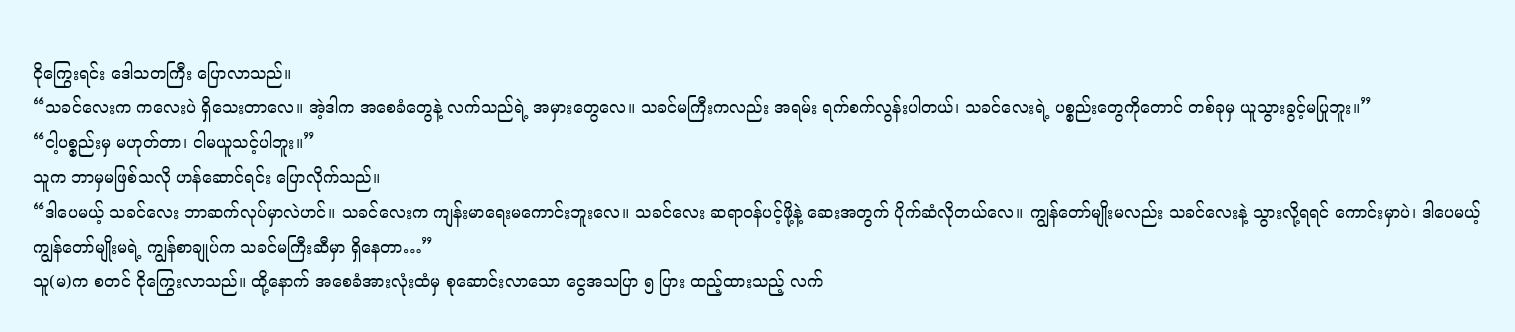ငိုကြွေးရင်း ဒေါသတကြီး ပြောလာသည်။
“သခင်လေးက ကလေးပဲ ရှိသေးတာလေ။ အဲ့ဒါက အစေခံတွေနဲ့ လက်သည်ရဲ့ အမှားတွေလေ။ သခင်မကြီးကလည်း အရမ်း ရက်စက်လွန်းပါတယ်၊ သခင်လေးရဲ့ ပစ္စည်းတွေကိုတောင် တစ်ခုမှ ယူသွားခွင့်မပြုဘူး။”
“ငါ့ပစ္စည်းမှ မဟုတ်တာ၊ ငါမယူသင့်ပါဘူး။”
သူက ဘာမှမဖြစ်သလို ဟန်ဆောင်ရင်း ပြောလိုက်သည်။
“ဒါပေမယ့် သခင်လေး ဘာဆက်လုပ်မှာလဲဟင်။ သခင်လေးက ကျန်းမာရေးမကောင်းဘူးလေ။ သခင်လေး ဆရာဝန်ပင့်ဖို့နဲ့ ဆေးအတွက် ပိုက်ဆံလိုတယ်လေ။ ကျွန်တော်မျိုးမလည်း သခင်လေးနဲ့ သွားလို့ရရင် ကောင်းမှာပဲ၊ ဒါပေမယ့် ကျွန်တော်မျိုးမရဲ့ ကျွန်စာချုပ်က သခင်မကြီးဆီမှာ ရှိနေတာ…”
သူ(မ)က စတင် ငိုကြွေးလာသည်။ ထို့နောက် အစေခံအားလုံးထံမှ စုဆောင်းလာသော ငွေအသပြာ ၅ ပြား ထည့်ထားသည့် လက်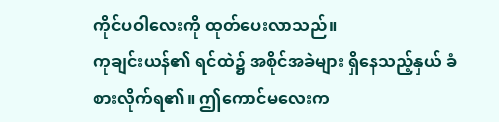ကိုင်ပဝါလေးကို ထုတ်ပေးလာသည်။
ကုချင်းယန်၏ ရင်ထဲ၌ အစိုင်အခဲများ ရှိနေသည့်နှယ် ခံစားလိုက်ရ၏။ ဤကောင်မလေးက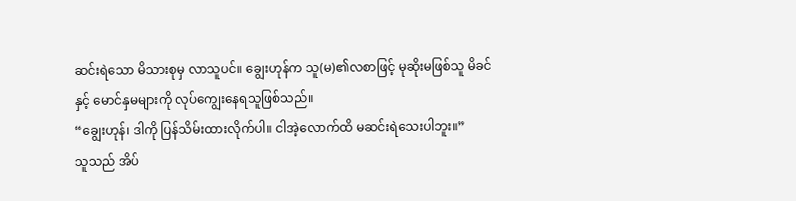ဆင်းရဲသော မိသားစုမှ လာသူပင်။ ချွေးဟုန်က သူ(မ)၏လစာဖြင့် မုဆိုးမဖြစ်သူ မိခင်နှင့် မောင်နှမများကို လုပ်ကျွေးနေရသူဖြစ်သည်။
“ချွေးဟုန်၊ ဒါကို ပြန်သိမ်းထားလိုက်ပါ။ ငါအဲ့လောက်ထိ မဆင်းရဲသေးပါဘူး။”
သူသည် အိပ်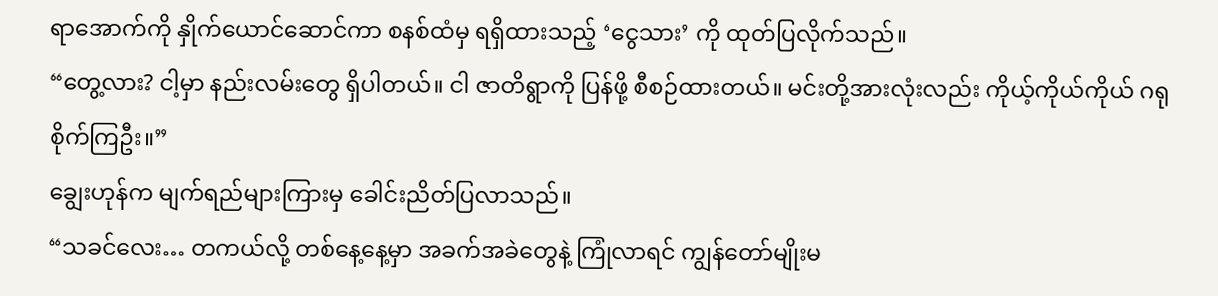ရာအောက်ကို နှိုက်ယောင်ဆောင်ကာ စနစ်ထံမှ ရရှိထားသည့် ‘ငွေသား’ ကို ထုတ်ပြလိုက်သည်။
“တွေ့လား? ငါ့မှာ နည်းလမ်းတွေ ရှိပါတယ်။ ငါ ဇာတိရွာကို ပြန်ဖို့ စီစဉ်ထားတယ်။ မင်းတို့အားလုံးလည်း ကိုယ့်ကိုယ်ကိုယ် ဂရုစိုက်ကြဦး။”
ချွေးဟုန်က မျက်ရည်များကြားမှ ခေါင်းညိတ်ပြလာသည်။
“သခင်လေး… တကယ်လို့ တစ်နေ့နေ့မှာ အခက်အခဲတွေနဲ့ ကြုံလာရင် ကျွန်တော်မျိုးမ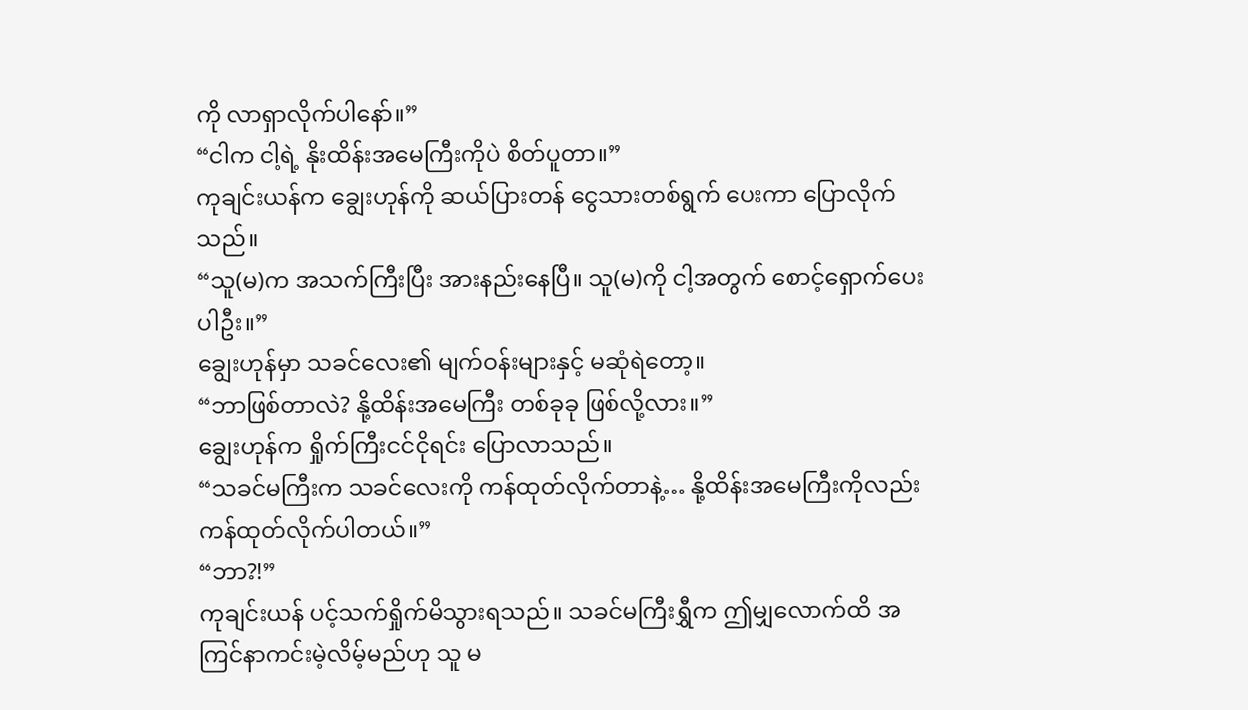ကို လာရှာလိုက်ပါနော်။”
“ငါက ငါ့ရဲ့ နိုးထိန်းအမေကြီးကိုပဲ စိတ်ပူတာ။”
ကုချင်းယန်က ချွေးဟုန်ကို ဆယ်ပြားတန် ငွေသားတစ်ရွက် ပေးကာ ပြောလိုက်သည်။
“သူ(မ)က အသက်ကြီးပြီး အားနည်းနေပြီ။ သူ(မ)ကို ငါ့အတွက် စောင့်ရှောက်ပေးပါဦး။”
ချွေးဟုန်မှာ သခင်လေး၏ မျက်ဝန်းများနှင့် မဆုံရဲတော့။
“ဘာဖြစ်တာလဲ? နို့ထိန်းအမေကြီး တစ်ခုခု ဖြစ်လို့လား။”
ချွေးဟုန်က ရှိုက်ကြီးငင်ငိုရင်း ပြောလာသည်။
“သခင်မကြီးက သခင်လေးကို ကန်ထုတ်လိုက်တာနဲ့… နို့ထိန်းအမေကြီးကိုလည်း ကန်ထုတ်လိုက်ပါတယ်။”
“ဘာ?!”
ကုချင်းယန် ပင့်သက်ရှိုက်မိသွားရသည်။ သခင်မကြီးရွှီက ဤမျှလောက်ထိ အကြင်နာကင်းမဲ့လိမ့်မည်ဟု သူ မ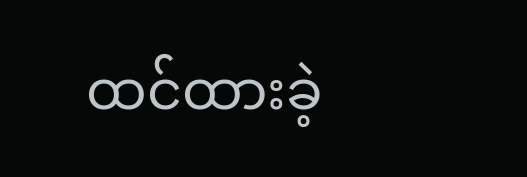ထင်ထားခဲ့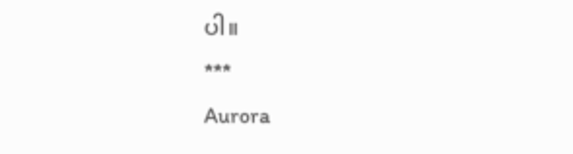ပါ။
***
Aurora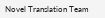Novel Translation Team